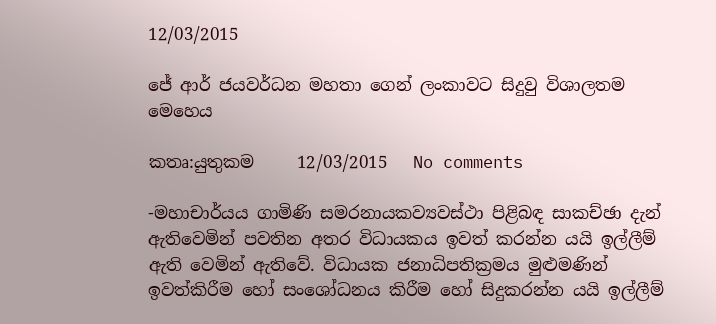12/03/2015

ජේ ආර් ජයවර්ධන මහතා ගෙන් ලංකාවට සිදුවු විශාලතම මෙහෙය

කතෘ:යුතුකම     12/03/2015   No comments

-මහාචාර්යය ගාමිණි සමරනායකව්‍යවස්ථා පිළිබඳ සාකච්ඡා දැන් ඇතිවෙමින් පවතින අතර විධායකය ඉවත් කරන්න යයි ඉල්ලීම් ඇති වෙමින් ඇතිවේ. විධායක ජනාධිපතික්‍රමය මුළුමණින් ඉවත්කිරීම හෝ සංශෝධනය කිරීම හෝ සිදුකරන්න යයි ඉල්ලීම්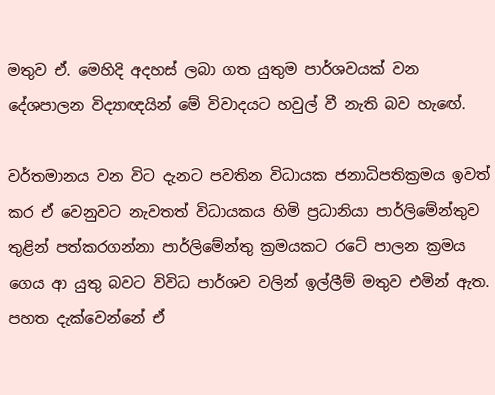මතුව ඒ. මෙහිදි අදහස් ලබා ගත යුතුම පාර්ශවයක් වන දේශපාලන විද්‍යාඥයින් මේ විවාදයට හවුල් වී නැති බව හැඟේ.

වර්තමානය වන විට දැනට පවතින විධායක ජනාධිපතික්‍රමය ඉවත් කර ඒ වෙනුවට නැවතත් විධායකය හිමි ප්‍රධානියා පාර්ලිමේන්තුව තුළින් පත්කරගන්නා පාර්ලිමේන්තු ක්‍රමයකට රටේ පාලන ක්‍රමය ගෙය ආ යුතු බවට විවිධ පාර්ශව වලින් ඉල්ලීම් මතුව එමින් ඇත. පහත දැක්වෙන්නේ ඒ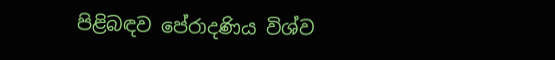පිළිබඳව පේරාදණිය විශ්ව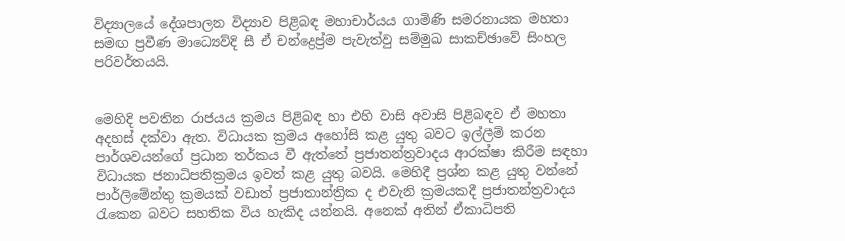විද්‍යාලයේ දේශපාලන විද්‍යාව පිළිබඳ මහාචාර්යය ගාමිණි සමරනායක මහතා සමඟ ප්‍රවීණ මාධ්‍යෙව්දි සී ඒ චන්ද්‍රෙප්‍ර්ම පැවැත්වු සම්මුඛ සාකච්ඡාවේ සිංහල පරිවර්තයයි.


මෙහිදි පවතින රාජයය ක්‍රමය පිළිබඳ හා එහි වාසි අවාසි පිළිබඳව ඒ මහතා අදහස් දක්වා ඇත. විධායක ක්‍රමය අහෝසි කළ යුතු බවට ඉල්ලීම් කරන පාර්ශවයන්ගේ ප්‍රධාන තර්කය වී ඇත්තේ ප්‍රජාතන්ත්‍රවාදය ආරක්ෂා කිරීම සඳහා විධායක ජනාධිපතික්‍රමය ඉවත් කළ යුතු බවයි. මෙහිදී ප්‍රශ්න කළ යුතු වන්නේ පාර්ලිමේන්තු ක්‍රමයක් වඩාත් ප්‍රජාතාන්ත්‍රික ද එවැනි ක්‍රමයකදී ප්‍රජාතන්ත්‍රවාදය රැකෙන බවට සහතික විය හැකිද යන්නයි. අනෙක් අතින් ඒකාධිපති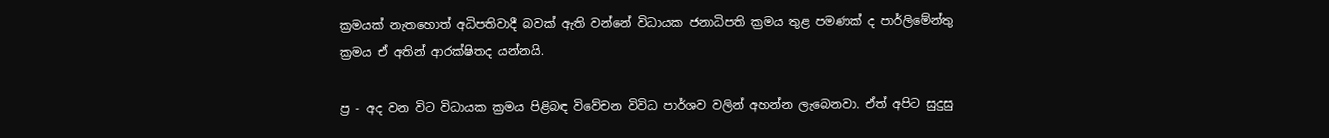ක්‍රමයක් නැතහොත් අධිපතිවාදී බවක් ඇති වන්නේ විධායක ජනාධිපති ක්‍රමය තුළ පමණක් ද පාර්ලිමේන්තු ක්‍රමය ඒ අතින් ආරක්ෂිතද යන්නයි.

ප්‍ර - අද වන විට විධායක ක්‍රමය පිළිබඳ විවේචන විවිධ පාර්ශව වලින් අහන්න ලැබෙනවා. ඒත් අපිට සුදුසු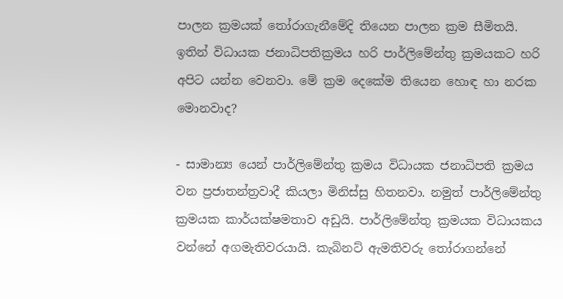පාලන ක්‍රමයක් තෝරාගැනීමේදි තියෙන පාලන ක්‍රම සීමිතයි. ඉතින් විධායක ජනාධිපතික්‍රමය හරි පාර්ලිමේන්තු ක්‍රමයකට හරි අපිට යන්න වෙනවා. මේ ක්‍රම දෙකේම තියෙන හොඳ හා නරක මොනවාද?

- සාමාන්‍ය යෙන් පාර්ලිමේන්තු ක්‍රමය විධායක ජනාධිපති ක්‍රමය වන ප්‍රජාතන්ත්‍රවාදී කියලා මිනිස්සු හිතනවා. නමුත් පාර්ලිමේන්තු ක්‍රමයක කාර්යක්ෂමතාව අඩුයි. පාර්ලිමේන්තු ක්‍රමයක විධායකය වන්නේ අගමැතිවරයායි. කැබිනට් ඇමතිවරු තෝරාගන්නේ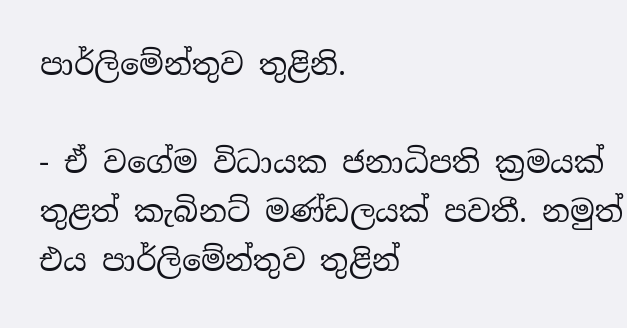පාර්ලිමේන්තුව තුළිනි.

- ඒ වගේම විධායක ජනාධිපති ක්‍රමයක් තුළත් කැබිනට් මණ්ඩලයක් පවතී. නමුත් එය පාර්ලිමේන්තුව තුළින්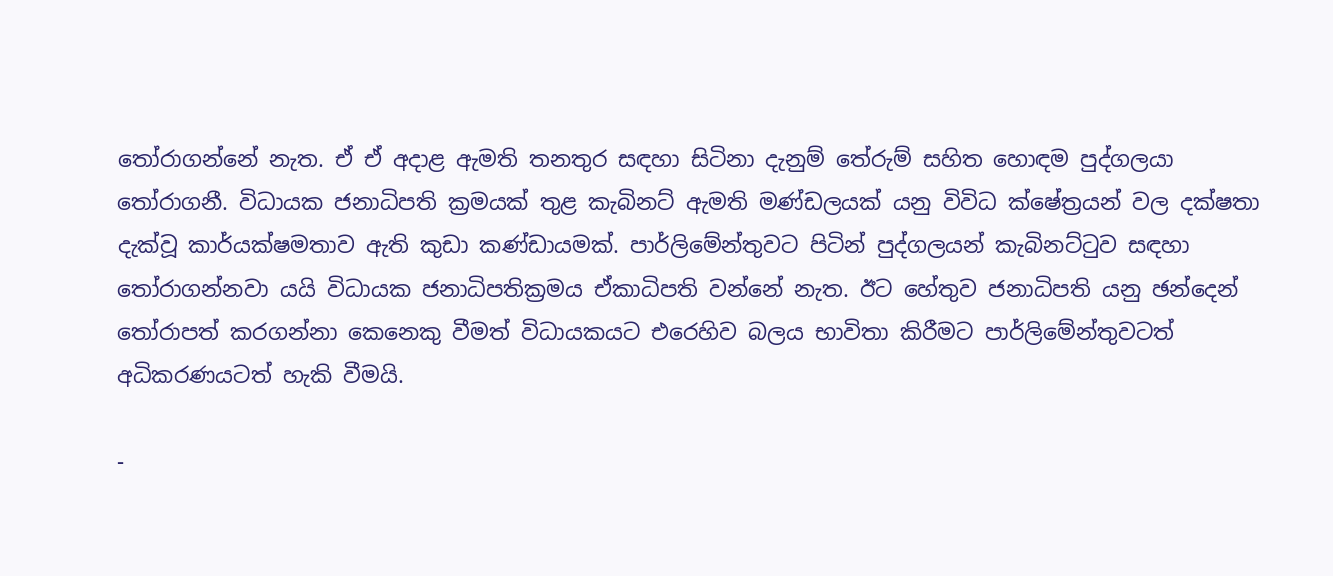තෝරාගන්නේ නැත. ඒ ඒ අදාළ ඇමති තනතුර සඳහා සිටිනා දැනුම් තේරුම් සහිත හොඳම පුද්ගලයා තෝරාගනී. විධායක ජනාධිපති ක්‍රමයක් තුළ කැබිනට් ඇමති මණ්ඩලයක් යනු විවිධ ක්ෂේත්‍රයන් වල දක්ෂතා දැක්වූ කාර්යක්ෂමතාව ඇති කුඩා කණ්ඩායමක්. පාර්ලිමේන්තුවට පිටින් පුද්ගලයන් කැබිනට්ටුව සඳහා තෝරාගන්නවා යයි විධායක ජනාධිපතික්‍රමය ඒකාධිපති වන්නේ නැත. ඊට හේතුව ජනාධිපති යනු ඡන්දෙන් තෝරාපත් කරගන්නා කෙනෙකු වීමත් විධායකයට එරෙහිව බලය භාවිතා කිරීමට පාර්ලිමේන්තුවටත් අධිකරණයටත් හැකි වීමයි.

-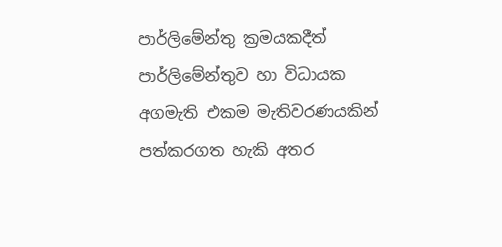පාර්ලිමේන්තු ක්‍රමයකදීත් පාර්ලිමේන්තුව හා විධායක අගමැති එකම මැතිවරණයකින් පත්කරගත හැකි අතර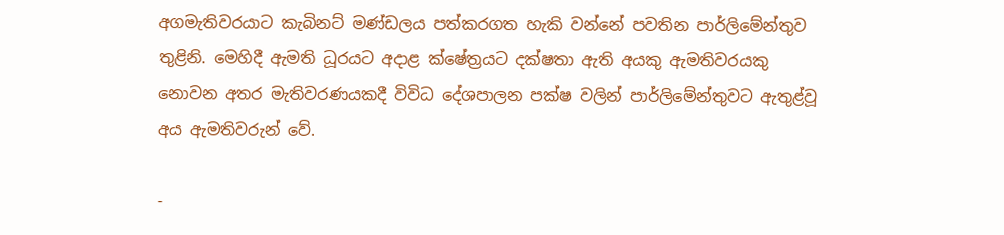අගමැතිවරයාට කැබිනට් මණ්ඩලය පත්කරගත හැකි වන්නේ පවතින පාර්ලිමේන්තුව තුළිනි. මෙහිදී ඇමති ධූරයට අදාළ ක්ෂේත්‍රයට දක්ෂතා ඇති අයකු ඇමතිවරයකු නොවන අතර මැතිවරණයකදී විවිධ දේශපාලන පක්ෂ වලින් පාර්ලිමේන්තුවට ඇතුළ්වූ අය ඇමතිවරුන් වේ.

-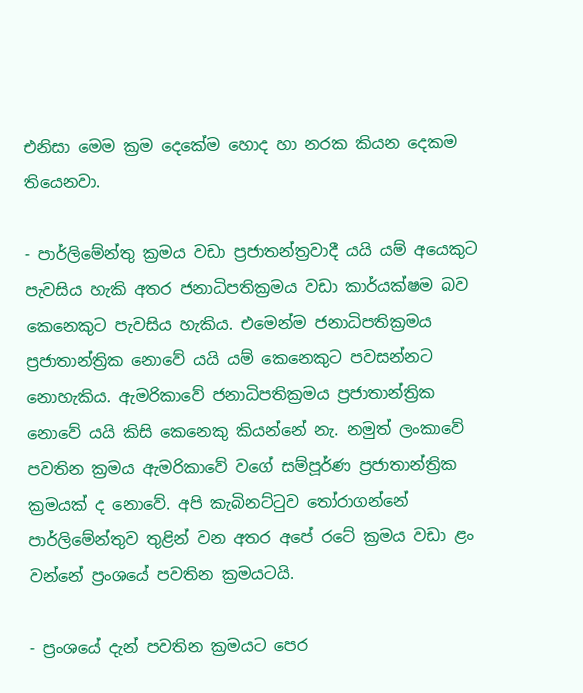එනිසා මෙම ක්‍රම දෙකේම හොද හා නරක කියන දෙකම තියෙනවා.

- පාර්ලිමේන්තු ක්‍රමය වඩා ප්‍රජාතන්ත්‍රවාදී යයි යම් අයෙකුට පැවසිය හැකි අතර ජනාධිපතික්‍රමය වඩා කාර්යක්ෂම බව කෙනෙකුට පැවසිය හැකිය. එමෙන්ම ජනාධිපතික්‍රමය ප්‍රජාතාන්ත්‍රික නොවේ යයි යම් කෙනෙකුට පවසන්නට නොහැකිය. ඇමරිකාවේ ජනාධිපතික්‍රමය ප්‍රජාතාන්ත්‍රික නොවේ යයි කිසි කෙනෙකු කියන්නේ නැ. නමුත් ලංකාවේ පවතින ක්‍රමය ඇමරිකාවේ වගේ සම්පූර්ණ ප්‍රජාතාන්ත්‍රික ක්‍රමයක් ද නොවේ. අපි කැබිනට්ටුව තෝරාගන්නේ පාර්ලිමේන්තුව තුළින් වන අතර අපේ රටේ ක්‍රමය වඩා ළං වන්නේ ප්‍රංශයේ පවතින ක්‍රමයටයි.

- ප්‍රංශයේ දැන් පවතින ක්‍රමයට පෙර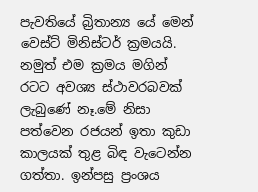පැවතියේ බ්‍රිතාන්‍ය යේ මෙන් වෙස්ට් මිනිස්ටර් ක්‍රමයයි. නමුත් එම ක්‍රමය මගින් රටට අවශ්‍ය ස්ථාවරබවක් ලැබුණේ නෑ.මේ නිසා පත්වෙන රජයන් ඉතා කුඩා කාලයක් තුළ බිඳ වැටෙන්න ගත්තා. ඉන්පසු ප්‍රංශය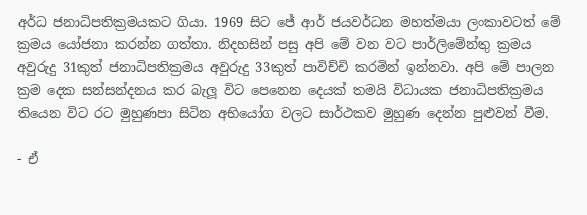අර්ධ ජනාධිපතික්‍රමයකට ගියා. 1969 සිට ජේ ආර් ජයවර්ධන මහත්මයා ලංකාවටත් මේ ක්‍රමය ‍යෝජනා කරන්න ගත්තා. නිදහසින් පසු අපි මේ වන වට පාර්ලිමේන්තු ක්‍රමය අවුරුදු 31කුත් ජනාධිපතික්‍රමය අවුරුදු 33කුත් පාවිච්චි කරමින් ඉන්නවා. අපි මේ පාලන ක්‍රම දෙක සන්සන්දනය කර බැලූ විට පෙනෙන දෙයක් තමයි විධායක ජනාධිපතික්‍රමය තියෙන විට රට මුහුණපා සිටින අභියෝග වලට සාර්ථකව මුහුණ දෙන්න පුළුවන් වීම.

- ඒ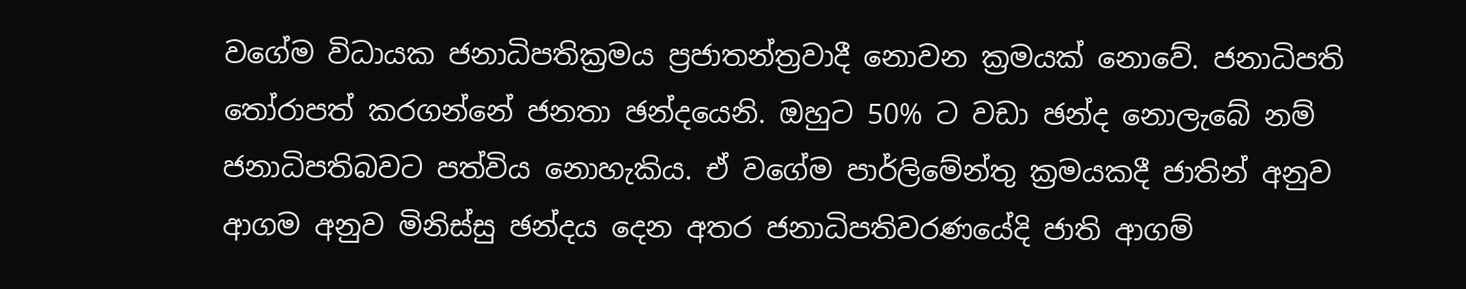වගේම විධායක ජනාධිපතික්‍රමය ප්‍රජාතන්ත්‍රවාදී නොවන ක්‍රමයක් නොවේ. ජනාධිපති තෝරාපත් කරගන්නේ ජනතා ඡන්දයෙනි. ඔහුට 50% ට වඩා ඡන්ද නොලැබේ නම් ජනාධිපතිබවට පත්විය නොහැකිය. ඒ වගේම පාර්ලිමේන්තු ක්‍රමයකදී ජාතින් අනුව ආගම අනුව මිනිස්සු ඡන්දය දෙන අතර ජනාධිපතිවරණයේදි ජාති ආගම්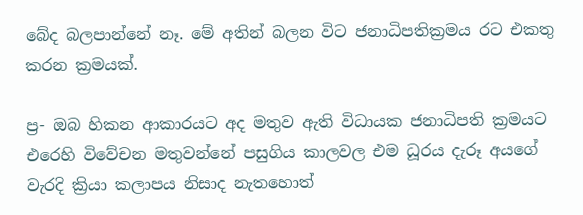බේද බලපාන්නේ නෑ. මේ අතින් බලන විට ජනාධිපතික්‍රමය රට එකතු කරන ක්‍රමයක්.

ප්‍ර- ඔබ හිකන ආකාරයට අද මතුව ඇති විධායක ජනාධිපති ක්‍රමයට එරෙහි විවේචන මතුවන්නේ පසුගිය කාලවල එම ධූරය දැරූ අයගේ වැරදි ක්‍රියා කලාපය නිසාද නැතහොත්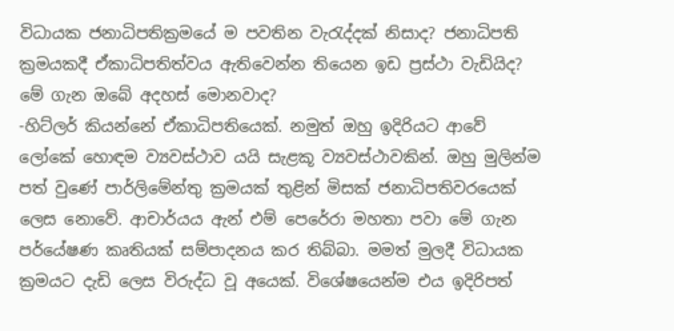විධායක ජනාධිපතික්‍රමයේ ම පවතින වැරැද්දක් නිසාද? ජනාධිපති ක්‍රමයකදී ඒකාධිපතිත්වය ඇතිවෙන්න තියෙන ඉඩ ප්‍රස්ථා වැඩියිද? මේ ගැන ඔබේ අදහස් මොනවාද?
-හිට්ලර් කියන්නේ ඒකාධිපතියෙක්. නමුත් ඔහු ඉදිරියට ආවේ ලෝකේ හොඳම ව්‍යවස්ථාව යයි සැළකූ ව්‍යවස්ථාවකින්. ඔහු මුලින්ම පත් වුණේ පාර්ලිමේන්තු ක්‍රමයක් තුළින් මිසක් ජනාධිපතිවරයෙක් ලෙස නොවේ. ආචාර්යය ඇන් එම් පෙරේරා මහතා පවා මේ ගැන පර්යේෂණ කෘතියක් සම්පාදනය කර තිබ්බා. මමත් මුලදී විධායක ක්‍රමයට දැඩි ලෙස විරුද්ධ වූ අයෙක්. විශේෂයෙන්ම එය ඉදිරිපත්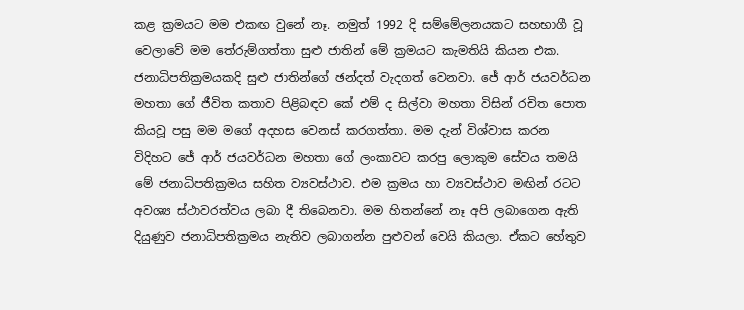කළ ක්‍රමයට මම එකඟ වුනේ නෑ. නමුත් 1992 දි සම්මේලනයකට සහභාගී වූ වෙලාවේ මම තේරුම්ගත්තා සුළු ජාතින් මේ ක්‍රමයට කැමතියි කියන එක. ජනාධිපතික්‍රමයකදි සුළු ජාතින්ගේ ඡන්දත් වැදගත් වෙනවා. ජේ ආර් ජයවර්ධන මහතා ගේ ජීවිත කතාව පිළිබඳව කේ එම් ද සිල්වා මහතා විසින් රචිත පොත කියවූ පසු මම මගේ අදහස වෙනස් කරගත්තා. මම දැන් විශ්වාස කරන විදිහට ජේ ආර් ජයවර්ධන මහතා ගේ ලංකාවට කරපු ලොකුම සේවය තමයි මේ ජනාධිපතික්‍රමය සහිත ව්‍යවස්ථාව. එම ක්‍රමය හා ව්‍යවස්ථාව මඟින් රටට අවශ්‍ය ස්ථාවරත්වය ලබා දී ති‍බෙනවා. මම හිතන්නේ නෑ අපි ලබාගෙන ඇති දියුණුව ජනාධිපතික්‍රමය නැතිව ලබාගන්න පුළුවන් වෙයි කියලා. ඒකට හේතුව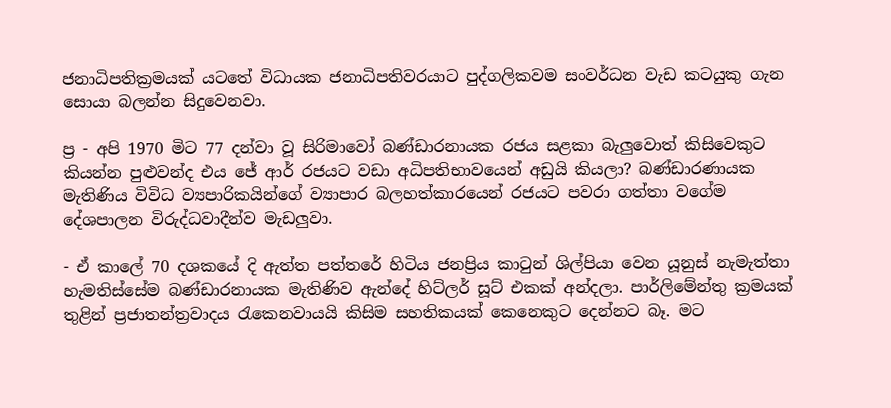ජනාධිපතික්‍රමයක් යටතේ විධායක ජනාධිපතිවරයාට පුද්ගලිකවම සංවර්ධන වැඩ කටයුකු ගැන සොයා බලන්න සිදුවෙනවා.

ප්‍ර - අපි 1970 මිට 77 දන්වා වූ සිරිමාවෝ බණ්ඩාරනායක රජය සළකා බැලුවොත් කිසිවෙකුට කියන්න පුළුවන්ද එය ජේ ආර් රජයට වඩා අධිපතිභාවයෙන් අඩුයි කියලා? බණ්ඩාරණායක මැතිණිය විවිධ ව්‍යපාරිකයින්ගේ ව්‍යාපාර බලහත්කාරයෙන් රජයට පවරා ගත්තා වගේම දේශපාලන විරුද්ධවාදීන්ව මැඩලුවා.

- ඒ කාලේ 70 දශකයේ දි ඇත්ත පත්තරේ හිටිය ජනප්‍රිය කාටුන් ශිල්පියා වෙන යූනුස් නැමැත්තා හැමතිස්සේම බණ්ඩාරනායක මැතිණිව ඇන්දේ හිට්ලර් සූට් එකක් අන්දලා. පාර්ලිමේන්තු ක්‍රමයක් තුළින් ප්‍රජාතන්ත්‍රවාදය රැකෙනවායයි කිසිම සහතිකයක් කෙනෙකුට දෙන්නට බෑ. මට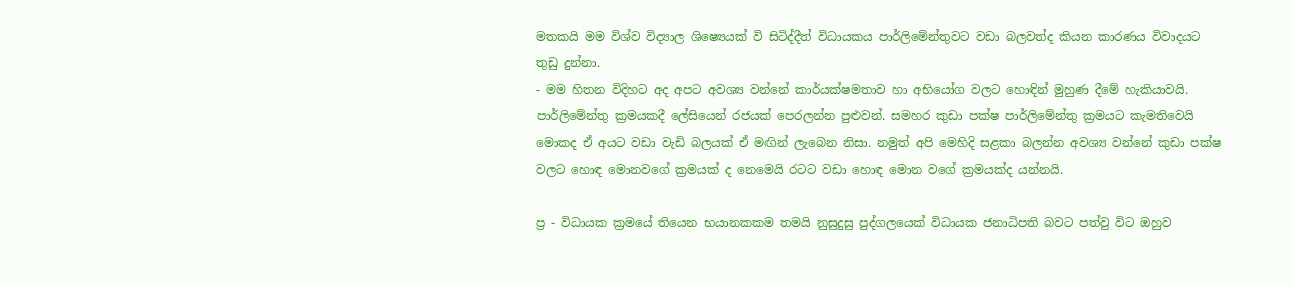මතකයි මම විශ්ව විද්‍යාල ශිෂ්‍යෙයක් වි සිටිද්දීත් විධායකය පාර්ලිමේන්තුවට වඩා බලවත්ද කියන කාරණය විවාදයට තුඩු දුන්නා.
- මම හිතන විදිහට අද අපට අවශ්‍ය වන්නේ කාර්යක්ෂමතාව හා අභියෝග වලට හොඳින් මුහුණ දීමේ හැකියාවයි. පාර්ලිමේන්තු ක්‍රමයකදී ලේසියෙන් රජයක් පෙරලන්න පුළුවන්. සමහර කුඩා පක්ෂ පාර්ලිමේන්තු ක්‍රමයට කැමතිවෙයි මොකද ඒ අයට වඩා වැඩි බලයක් ඒ මඟින් ලැබෙන නිසා. නමුත් අපි මෙහිදි සළකා බලන්න අවශ්‍ය වන්නේ කුඩා පක්ෂ වලට ‍හොඳ මොනවගේ ක්‍රමයක් ද නෙමෙයි රටට වඩා හොඳ මොන වගේ ක්‍රමයක්ද යන්නයි.

ප්‍ර - විධායක ක්‍රමයේ තියෙන භයානකකම තමයි නුසුදුසු පුද්ගලයෙක් විධායක ජනාධිපති බවට පත්වු විට ඔහුව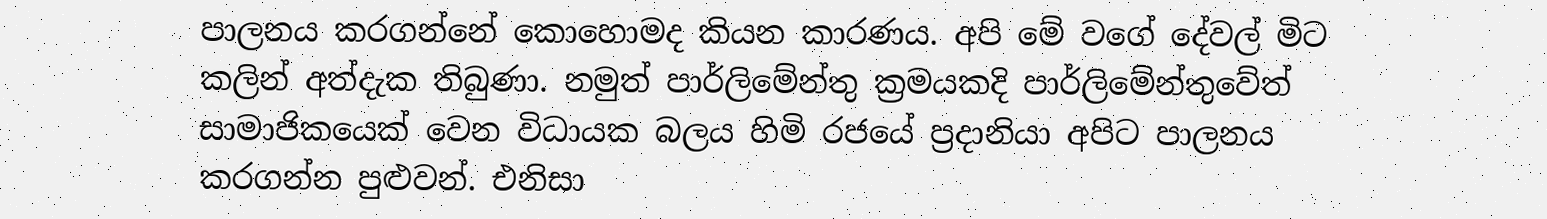පාලනය කරගන්නේ කොහොමද කියන කාරණය. අපි මේ වගේ දේවල් මිට කලින් අත්දැක තිබුණා. නමුත් පාර්ලිමේන්තු ක්‍රමයකදි පාර්ලිමේන්තුවේත් සාමාජිකයෙක් වෙන විධායක බලය හිමි රජයේ ප්‍රදානියා අපිට පාලනය කරගන්න පුළුවන්. එනිසා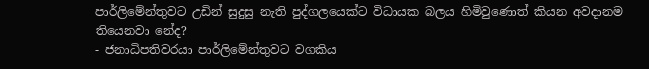පාර්ලිමේන්තුවට උඩින් සුදුසු නැති පුද්ගලයෙක්ට විධායක බලය හිමිවුණොත් කියන අවදානම තියෙනවා නේද?
- ජනාධිපතිවරයා පාර්ලිමේන්තුවට වගකිය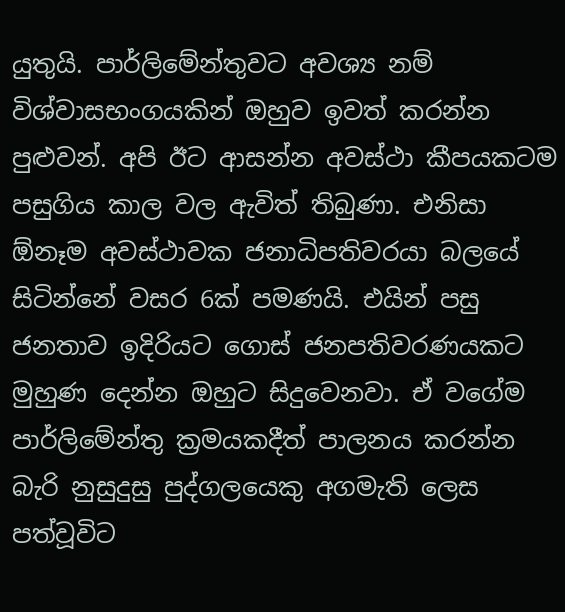යුතුයි. පාර්ලිමේන්තුවට අවශ්‍ය නම් විශ්වාසභංගයකින් ඔහුව ඉවත් කරන්න පුළුවන්. අපි ඊට ආසන්න අවස්ථා කීපයකටම පසුගිය කාල වල ඇවිත් තිබුණා. එනිසා ඕනෑම අවස්ථාවක ජනාධිපතිවරයා බලයේ සිටින්නේ වසර 6ක් පමණයි. එයින් පසු ජනතාව ඉදිරියට ‍ගොස් ජනපතිවරණයකට මුහුණ දෙන්න ඔහුට සිදුවෙනවා. ඒ වගේම පාර්ලිමේන්තු ක්‍රමයකදීත් පාලනය කරන්න බැරි නුසුදුසු පුද්ගලයෙකු අගමැති ලෙස පත්වූවිට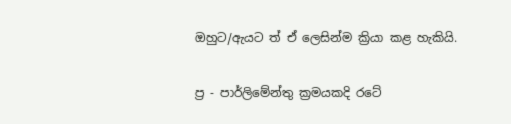ඔහුට/ඇයට ත් ඒ ලෙසින්ම ක්‍රියා කළ හැකියි.

ප්‍ර - පාර්ලිමේන්තු ක්‍රමයකදි රටේ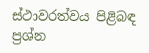ස්ථාවරත්වය පිළිබඳ ප්‍රශ්න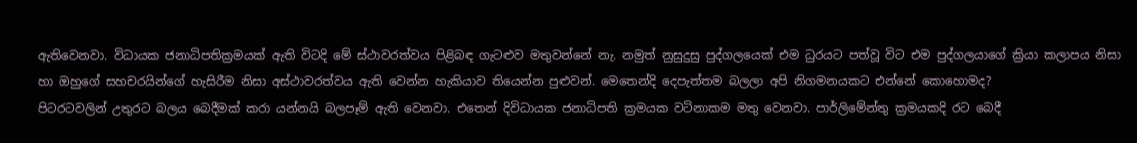ඇතිවෙනවා. විධායක ජනාධිපතික්‍රමයක් ඇති විටදි මේ ස්ථාවරත්වය පිළිබඳ ගැටළුව මතුවන්නේ නැ. නමුත් නුසුදුසු පුද්ගලයෙක් එම ධුරයට පත්වූ විට එම පුද්ගලයාගේ ක්‍රියා කලාපය නිසා හා ඔහුගේ සහචරයින්ගේ හැසිරීම නිසා අස්ථාවරත්වය ඇති වෙන්න හැකියාව තියෙන්න පුළුවන්. මෙතෙන්දි දෙපැත්තම බලලා අපි නිගමනයකට එන්නේ කොහොමද?
පිටරටවලින් උතුරට බලය බෙදීමක් කරා යන්නයි බලපෑම් ඇති වෙනවා. එතෙන් දිවිධායක ජනාධිපති ක්‍රමයක වටිනාකම මතු වෙනවා. පාර්ලිමේන්තු ක්‍රමයකදි රට බෙදී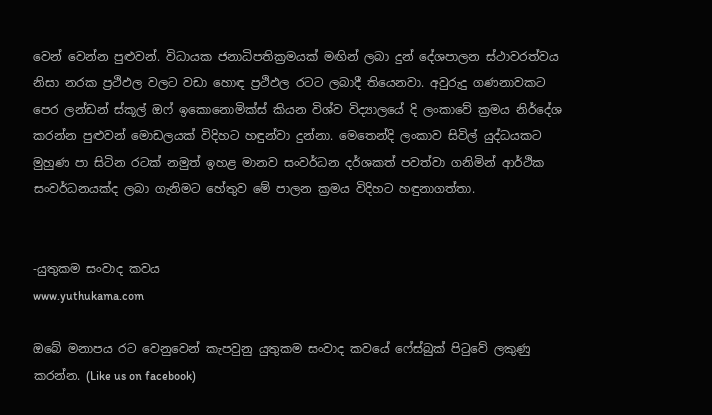වෙන් වෙන්න පුළුවන්. විධායක ජනාධිපතික්‍රමයක් මඟින් ලබා දුන් දේශපාලන ස්ථාවරත්වය නිසා නරක ප්‍රථිඵල වලට වඩා හොඳ ප්‍රථිඵල රටට ලබාදී තියෙනවා. අවුරුදු ගණනාවකට පෙර ලන්ඩන් ස්කූල් ඔෆ් ඉකොනොමික්ස් කියන විශ්ව විද්‍යාලයේ දි ලංකාවේ ක්‍රමය නිර්දේශ කරන්න පුළුවන් මොඩලයක් විදිහට හඳුන්වා දුන්නා. මෙතෙන්දි ලංකාව සිවිල් යුද්ධයකට මුහුණ පා සිටින රටක් නමුත් ඉහළ මානව සංවර්ධන දර්ශකත් පවත්වා ගනිමින් ආර්ථික සංවර්ධනයක්ද ලබා ගැනිමට හේතුව මේ පාලන ක්‍රමය විදිහට හඳුනාගත්තා.


-යුතුකම සංවාද කවය
www.yuthukama.com

ඔබේ මනාපය රට වෙනුවෙන් කැපවුනු යුතුකම සංවාද කවයේ ෆේස්බුක් පිටුවේ ලකුණු කරන්න. (Like us on facebook)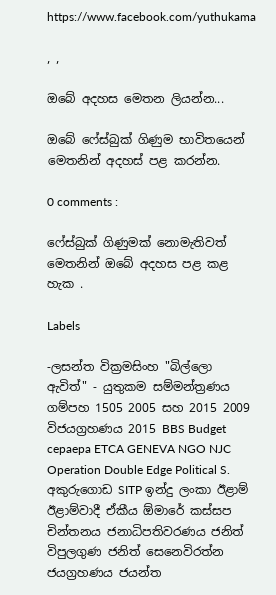https://www.facebook.com/yuthukama

, ,

ඔබේ අදහස මෙතන ලියන්න...

ඔබේ ෆේස්බුක් ගිණුම භාවිතයෙන් මෙතනින් අදහස් පළ කරන්න.

0 comments :

ෆේස්බුක් ගිණුමක් නොමැතිවත් මෙතනින් ඔබේ අදහස පළ කළ හැක .

Labels

-ලසන්ත වික්‍රමසිංහ "බිල්ලො ඇවිත්" - යුතුකම සම්මන්ත්‍රණය ගම්පහ 1505 2005 සහ 2015 2009 විජයග්‍රහණය 2015 BBS Budget cepaepa ETCA GENEVA NGO NJC Operation Double Edge Political S. අකුරුගොඩ SITP ඉන්දු ලංකා ඊළාම් ඊළාම්වාදී ඒකීය ඕමාරේ කස්‌සප චින්තනය ජනාධිපතිවරණය ජනිත් විපුලගුණ ජනිත් සෙනෙවිරත්න ජයග්‍රහණය ජයන්ත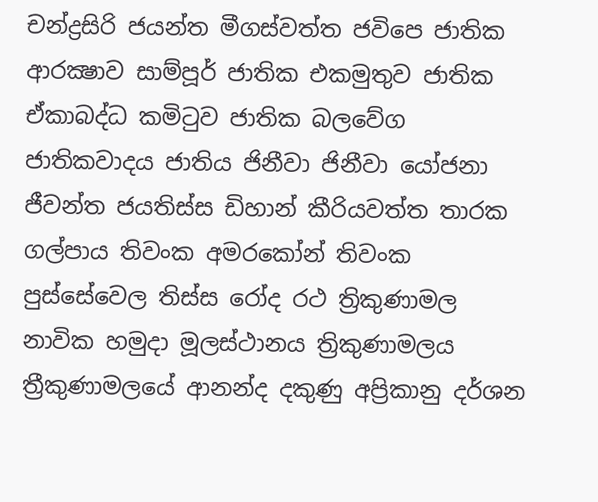චන්ද්‍රසිරි ජයන්ත මීගස්වත්ත ජවිපෙ ජාතික ආරක්‍ෂාව සාම්පූර් ජාතික එකමුතුව ජාතික ඒකාබද්ධ කමිටුව ජාතික බලවේග ජාතිකවාදය ජාතිය ජිනීවා ජිනීවා යෝජනා ජීවන්ත ජයතිස්ස ඩිහාන් කීරියවත්ත තාරක ගල්පාය තිවංක අමරකෝන් තිවංක පුස්සේවෙල තිස්‌ස රෝද රථ ත්‍රිකුණාමල නාවික හමුදා මූලස්‌ථානය ත්‍රිකුණාමලය ත්‍රීකුණාමලයේ ආනන්ද දකුණු අප්‍රිකානු දර්ශන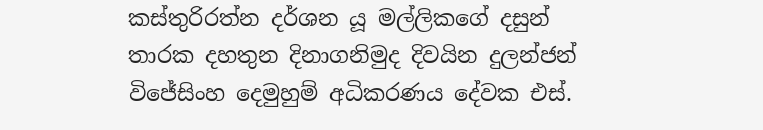කස්තුරිරත්න දර්ශන යූ මල්ලිකගේ දසුන් තාරක දහතුන දිනාගනිමුද දිවයින දුලන්ජන් විජේසිංහ දෙමුහුම් අධිකරණය දේවක එස්.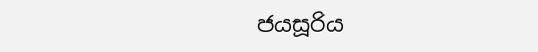ජයසූරිය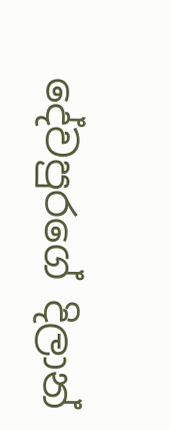දේවපුරගේ දිලාන්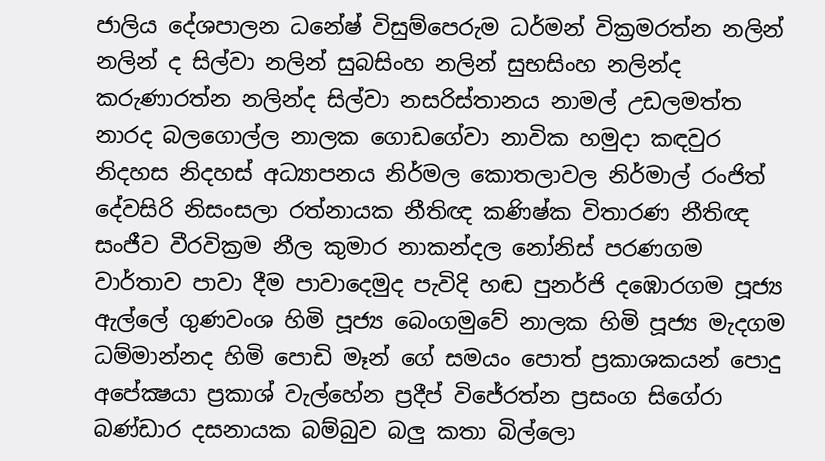ජාලිය දේශපාලන ධනේෂ් විසුම්පෙරුම ධර්මන් වික්‍රමරත්න නලින් නලින් ද සිල්වා නලින් සුබසිංහ නලින් සුභසිංහ නලින්ද කරුණාරත්න නලින්ද සිල්වා නසරිස්‌තානය නාමල් උඩලමත්ත නාරද බලගොල්ල නාලක ගොඩගේවා නාවික හමුදා කඳවුර නිදහස නිදහස් අධ්‍යාපනය නිර්මල කොතලාවල නිර්මාල් රංජිත් දේවසිරි නිසංසලා රත්නායක නීතිඥ කණිෂ්ක විතාරණ නීතිඥ සංජීව වීරවික්‍රම නීල කුමාර නාකන්දල නෝනිස් පරණගම වාර්තාව පාවා දීම පාවාදෙමුද පැවිදි හඬ පුනර්ජි දඹොරගම පූජ්‍ය ඇල්ලේ ගුණවංශ හිමි පූජ්‍ය බෙංගමුවේ නාලක හිමි පූජ්‍ය මැදගම ධම්මාන්නද හිමි පොඩි මෑන් ගේ සමයං පොත් ප්‍රකාශකයන් පොදු අපේක්‍ෂයා ප්‍රකාශ් වැල්හේන ප්‍රදීප් විජේරත්න ප්‍රසංග සිගේරා බණ්ඩාර දසනායක බම්බුව බලු කතා බිල්ලො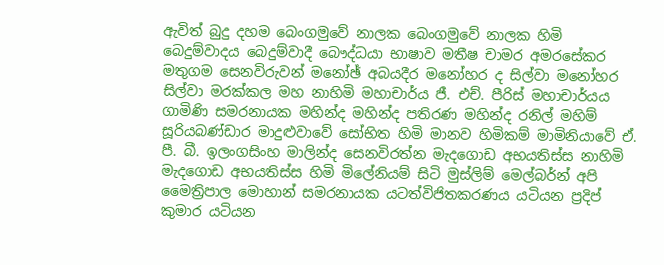ඇවිත් බුදු දහම බෙංගමුවේ නාලක බෙංගමුවේ නාලක හිමි බෙදුම්වාදය බෙදුම්වාදී බෞද්ධයා භාෂාව මතීෂ චාමර අමරසේකර මතුගම සෙනවිරුවන් මනෝඡ් අබයදීර මනෝහර ද සිල්වා මනෝහර සිල්වා මරක්කල මහ නාහිමි මහාචාර්ය ජී. එච්. පීරිස් මහාචාර්යය ගාමිණි සමරනායක මහින්ද මහින්ද පතිරණ මහින්ද රනිල් මහිම් සූරියබණ්ඩාර මාදුළුවාවේ සෝභිත හිමි මානව හිමිකම් මාමිනියාවේ ඒ. පී. බී. ඉලංගසිංහ මාලින්ද සෙනවිරත්න මැදගොඩ අභයතිස්ස නාහිමි මැදගොඩ අභයතිස්ස හිමි මිලේනියම් සිටි මුස්‌ලිම් මෙල්බර්න් අපි මෛත්‍රිපාල මොහාන් සමරනායක යටත්විජිතකරණය යටියන ප්‍රදිප් කුමාර යටියන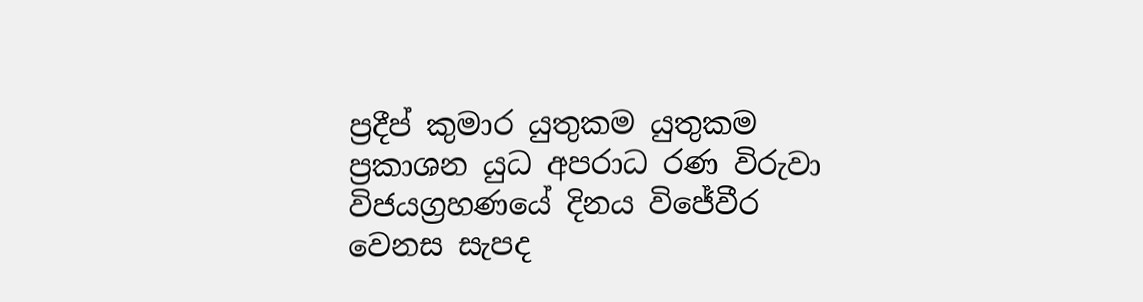ප්‍රදීප් කුමාර යුතුකම යුතුකම ප්‍රකාශන යුධ අපරාධ රණ විරුවා විජයග්‍රහණයේ දිනය විජේවීර වෙනස සැපද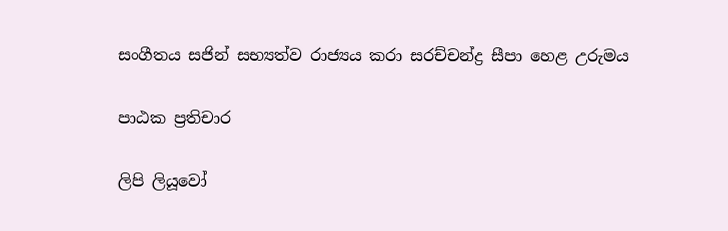සංගීතය සජින් සභ්‍යත්ව රාජ්‍යය කරා සරච්චන්ද්‍ර සීපා හෙළ උරුමය

පාඨක ප්‍රතිචාර

ලිපි ලියූවෝ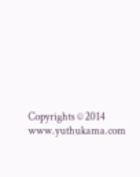Copyrights © 2014 www.yuthukama.com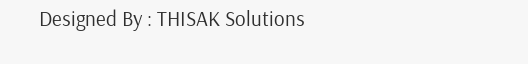Designed By : THISAK Solutions